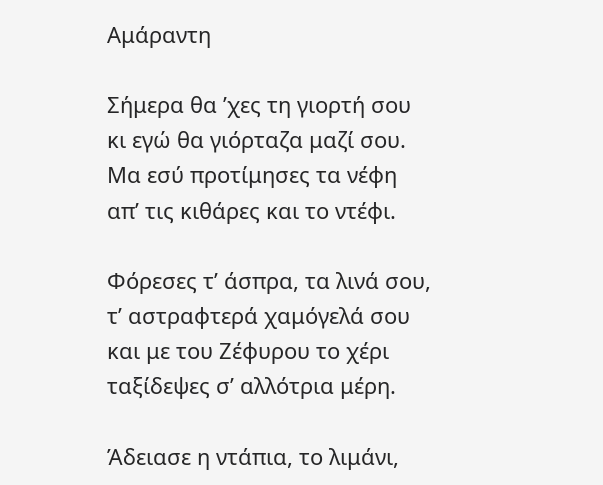Αμάραντη

Σήμερα θα ’χες τη γιορτή σου
κι εγώ θα γιόρταζα μαζί σου.
Μα εσύ προτίμησες τα νέφη
απ’ τις κιθάρες και το ντέφι.

Φόρεσες τ’ άσπρα, τα λινά σου,
τ’ αστραφτερά χαμόγελά σου
και με του Ζέφυρου το χέρι
ταξίδεψες σ’ αλλότρια μέρη.

Άδειασε η ντάπια, το λιμάνι,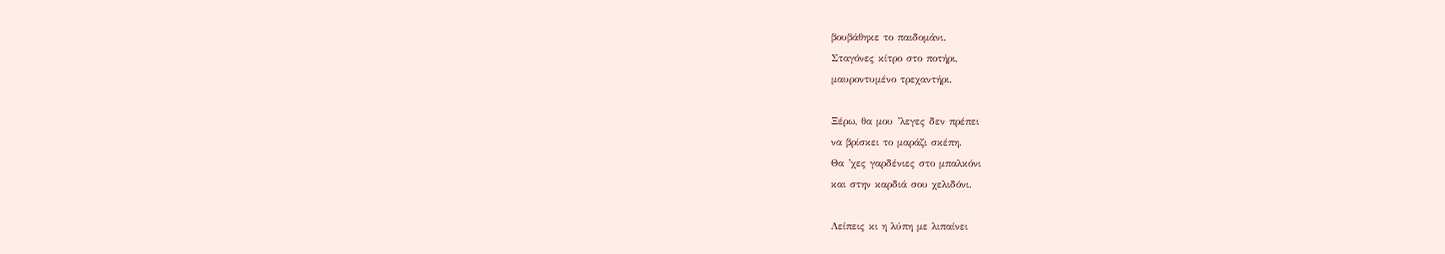βουβάθηκε το παιδομάνι.
Σταγόνες κίτρο στο ποτήρι,
μαυροντυμένο τρεχαντήρι.

Ξέρω, θα μου ’λεγες δεν πρέπει
να βρίσκει το μαράζι σκέπη.
Θα ’χες γαρδένιες στο μπαλκόνι
και στην καρδιά σου χελιδόνι.

Λείπεις κι η λύπη με λιπαίνει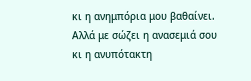κι η ανημπόρια μου βαθαίνει.
Αλλά με σώζει η ανασεμιά σου
κι η ανυπότακτη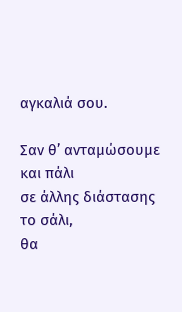αγκαλιά σου.

Σαν θ’ ανταμώσουμε και πάλι
σε άλλης διάστασης το σάλι,
θα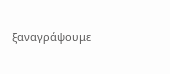ξαναγράψουμε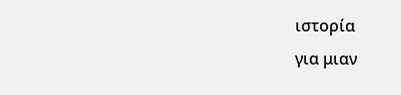ιστορία
για μιαν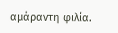αμάραντη φιλία.